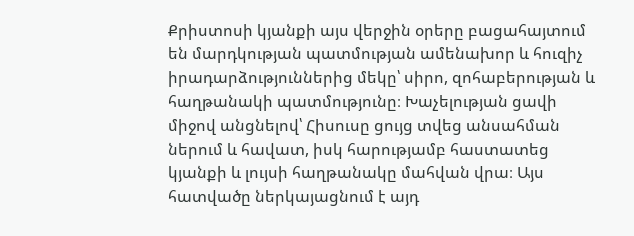Քրիստոսի կյանքի այս վերջին օրերը բացահայտում են մարդկության պատմության ամենախոր և հուզիչ իրադարձություններից մեկը՝ սիրո, զոհաբերության և հաղթանակի պատմությունը։ Խաչելության ցավի միջով անցնելով՝ Հիսուսը ցույց տվեց անսահման ներում և հավատ, իսկ հարությամբ հաստատեց կյանքի և լույսի հաղթանակը մահվան վրա։ Այս հատվածը ներկայացնում է այդ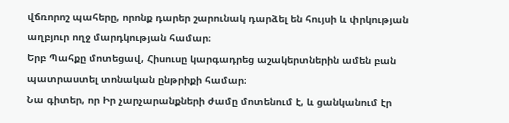վճռորոշ պահերը, որոնք դարեր շարունակ դարձել են հույսի և փրկության աղբյուր ողջ մարդկության համար։
Երբ Պահքը մոտեցավ, Հիսուսը կարգադրեց աշակերտներին ամեն բան պատրաստել տոնական ընթրիքի համար։
Նա գիտեր, որ Իր չարչարանքների ժամը մոտենում է, և ցանկանում էր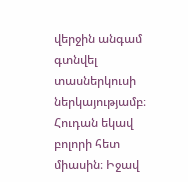վերջին անգամ գտնվել տասներկուսի ներկայությամբ։ Հուդան եկավ բոլորի հետ միասին։ Իջավ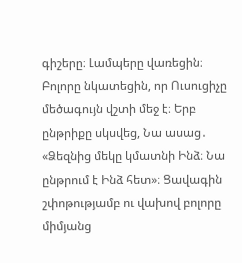գիշերը։ Լամպերը վառեցին։ Բոլորը նկատեցին, որ Ուսուցիչը մեծագույն վշտի մեջ է։ Երբ ընթրիքը սկսվեց, Նա ասաց․ «Ձեզնից մեկը կմատնի Ինձ։ Նա ընթրում է Ինձ հետ»։ Ցավագին շփոթությամբ ու վախով բոլորը միմյանց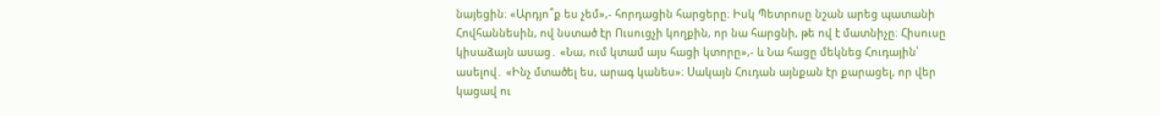նայեցին։ «Արդյո՞ք ես չեմ»,- հորդացին հարցերը։ Իսկ Պետրոսը նշան արեց պատանի Հովհաննեսին, ով նստած էր Ուսուցչի կողքին, որ նա հարցնի, թե ով է մատնիչը։ Հիսուսը կիսաձայն ասաց․ «Նա, ում կտամ այս հացի կտորը»,- և Նա հացը մեկնեց Հուդային՝ ասելով․ «Ինչ մտածել ես, արագ կանես»։ Սակայն Հուդան այնքան էր քարացել, որ վեր կացավ ու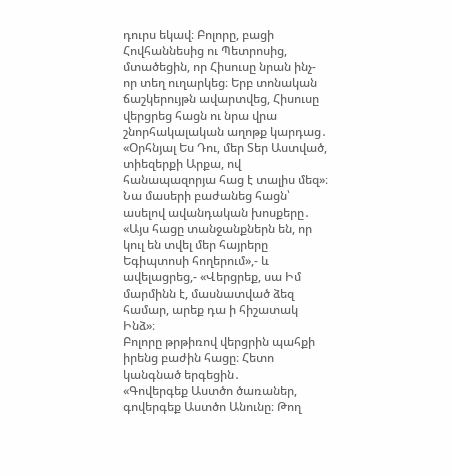դուրս եկավ։ Բոլորը, բացի Հովհաննեսից ու Պետրոսից, մտածեցին, որ Հիսուսը նրան ինչ-որ տեղ ուղարկեց։ Երբ տոնական ճաշկերույթն ավարտվեց, Հիսուսը վերցրեց հացն ու նրա վրա շնորհակալական աղոթք կարդաց․ «Օրհնյալ Ես Դու, մեր Տեր Աստված, տիեզերքի Արքա, ով հանապազորյա հաց է տալիս մեզ»։ Նա մասերի բաժանեց հացն՝ ասելով ավանդական խոսքերը․ «Այս հացը տանջանքներն են, որ կուլ են տվել մեր հայրերը Եգիպտոսի հողերում»,- և ավելացրեց,- «Վերցրեք, սա Իմ մարմինն է, մասնատված ձեզ համար, արեք դա ի հիշատակ Ինձ»։
Բոլորը թրթիռով վերցրին պահքի իրենց բաժին հացը։ Հետո կանգնած երգեցին․
«Գովերգեք Աստծո ծառաներ, գովերգեք Աստծո Անունը։ Թող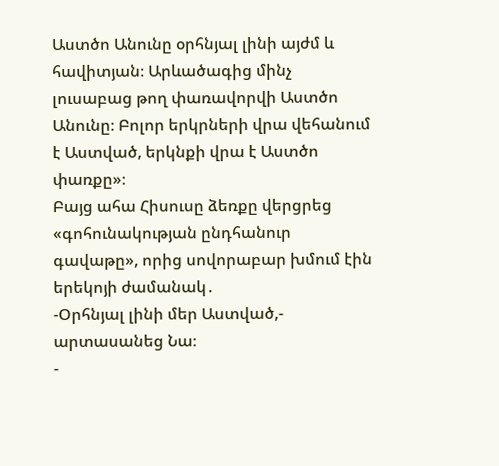Աստծո Անունը օրհնյալ լինի այժմ և հավիտյան։ Արևածագից մինչ լուսաբաց թող փառավորվի Աստծո Անունը։ Բոլոր երկրների վրա վեհանում է Աստված, երկնքի վրա է Աստծո փառքը»։
Բայց ահա Հիսուսը ձեռքը վերցրեց «գոհունակության ընդհանուր գավաթը», որից սովորաբար խմում էին երեկոյի ժամանակ․
-Օրհնյալ լինի մեր Աստված,- արտասանեց Նա։
-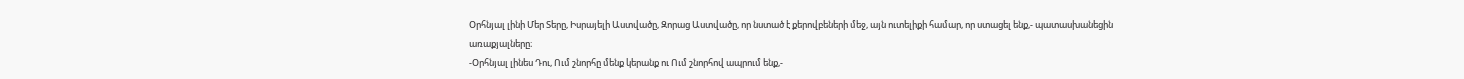Օրհնյալ լինի Մեր Տերը, Իսրայելի Աստվածը, Զորաց Աստվածը, որ նստած է քերովբեների մեջ, այն ուտելիքի համար, որ ստացել ենք,- պատասխանեցին առաքյալները։
-Օրհնյալ լինես Դու, Ում շնորհը մենք կերանք ու Ում շնորհով ապրում ենք,-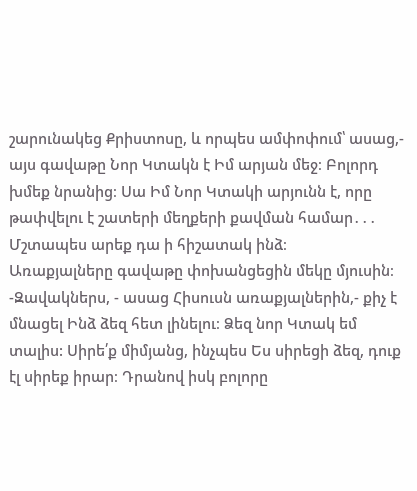շարունակեց Քրիստոսը, և որպես ամփոփում՝ ասաց,- այս գավաթը Նոր Կտակն է Իմ արյան մեջ։ Բոլորդ խմեք նրանից։ Սա Իմ Նոր Կտակի արյունն է, որը թափվելու է շատերի մեղքերի քավման համար․․․ Մշտապես արեք դա ի հիշատակ ինձ։
Առաքյալները գավաթը փոխանցեցին մեկը մյուսին։
-Զավակներս, - ասաց Հիսուսն առաքյալներին,- քիչ է մնացել Ինձ ձեզ հետ լինելու։ Ձեզ նոր Կտակ եմ տալիս: Սիրե՛ք միմյանց, ինչպես Ես սիրեցի ձեզ, դուք էլ սիրեք իրար։ Դրանով իսկ բոլորը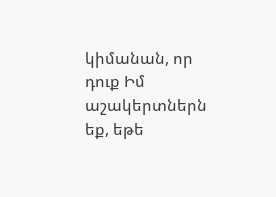կիմանան, որ դուք Իմ աշակերտներն եք, եթե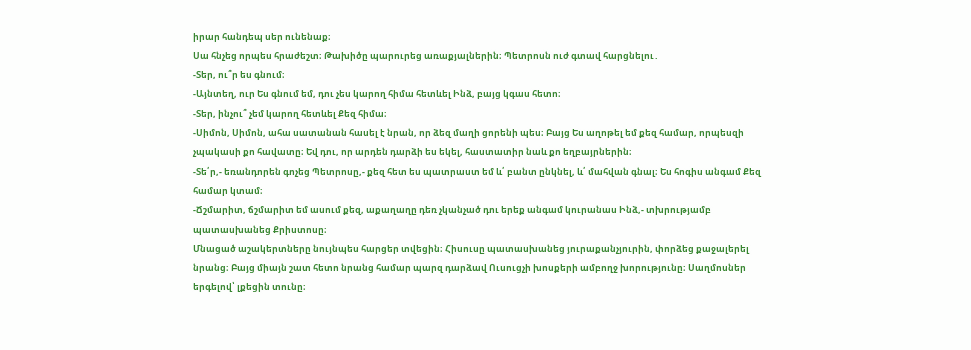իրար հանդեպ սեր ունենաք։
Սա հնչեց որպես հրաժեշտ։ Թախիծը պարուրեց առաքյալներին։ Պետրոսն ուժ գտավ հարցնելու․
-Տեր, ու՞ր ես գնում։
-Այնտեղ, ուր Ես գնում եմ, դու չես կարող հիմա հետևել Ինձ, բայց կգաս հետո։
-Տեր, ինչու՞ չեմ կարող հետևել Քեզ հիմա։
-Սիմոն, Սիմոն, ահա սատանան հասել է նրան, որ ձեզ մաղի ցորենի պես։ Բայց Ես աղոթել եմ քեզ համար, որպեսզի չպակասի քո հավատը։ Եվ դու, որ արդեն դարձի ես եկել, հաստատիր նաև քո եղբայրներին։
-Տե՛ր,- եռանդորեն գոչեց Պետրոսը,- քեզ հետ ես պատրաստ եմ և՛ բանտ ընկնել, և՛ մահվան գնալ։ Ես հոգիս անգամ Քեզ համար կտամ։
-Ճշմարիտ, ճշմարիտ եմ ասում քեզ, աքաղաղը դեռ չկանչած դու երեք անգամ կուրանաս Ինձ,- տխրությամբ պատասխանեց Քրիստոսը։
Մնացած աշակերտները նույնպես հարցեր տվեցին։ Հիսուսը պատասխանեց յուրաքանչյուրին, փորձեց քաջալերել նրանց։ Բայց միայն շատ հետո նրանց համար պարզ դարձավ Ուսուցչի խոսքերի ամբողջ խորությունը։ Սաղմոսներ երգելով՝ լքեցին տունը։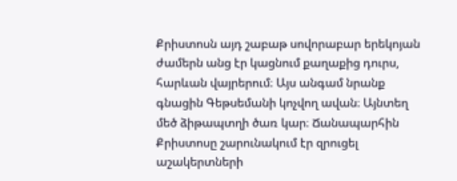Քրիստոսն այդ շաբաթ սովորաբար երեկոյան ժամերն անց էր կացնում քաղաքից դուրս, հարևան վայրերում։ Այս անգամ նրանք գնացին Գեթսեմանի կոչվող ավան։ Այնտեղ մեծ ձիթապտղի ծառ կար։ Ճանապարհին Քրիստոսը շարունակում էր զրուցել աշակերտների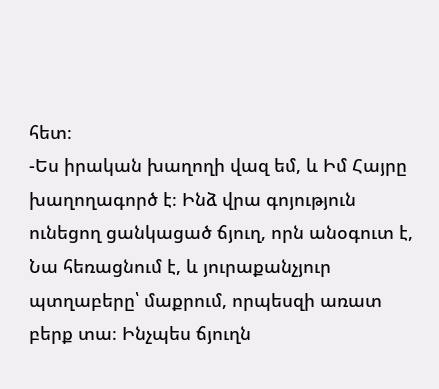հետ։
-Ես իրական խաղողի վազ եմ, և Իմ Հայրը խաղողագործ է։ Ինձ վրա գոյություն ունեցող ցանկացած ճյուղ, որն անօգուտ է, Նա հեռացնում է, և յուրաքանչյուր պտղաբերը՝ մաքրում, որպեսզի առատ բերք տա։ Ինչպես ճյուղն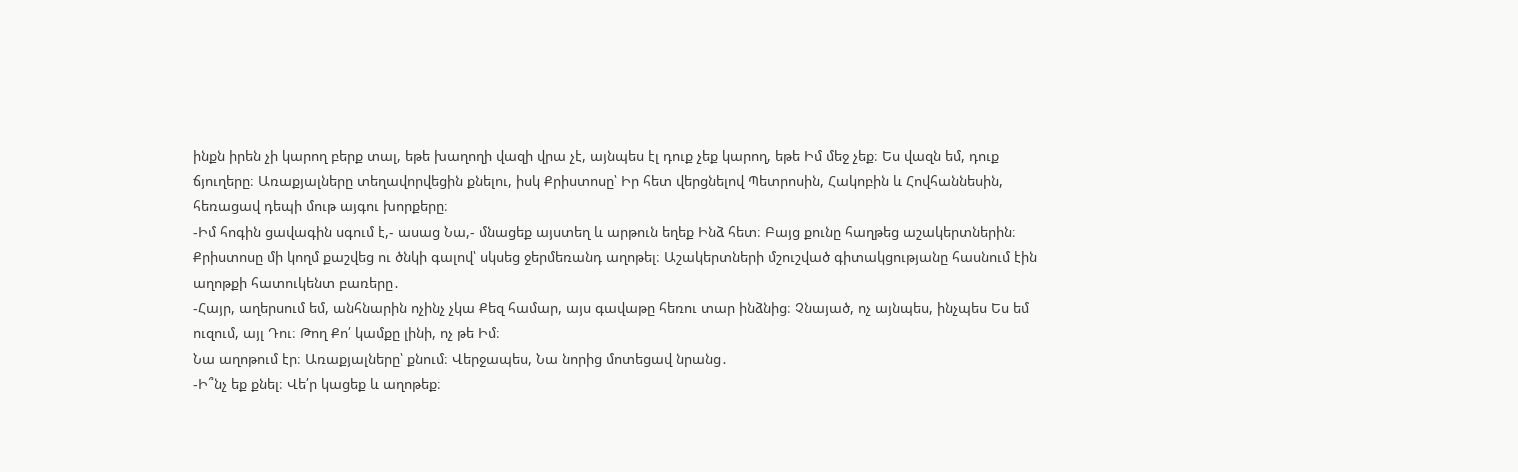ինքն իրեն չի կարող բերք տալ, եթե խաղողի վազի վրա չէ, այնպես էլ դուք չեք կարող, եթե Իմ մեջ չեք։ Ես վազն եմ, դուք ճյուղերը։ Առաքյալները տեղավորվեցին քնելու, իսկ Քրիստոսը՝ Իր հետ վերցնելով Պետրոսին, Հակոբին և Հովհաննեսին, հեռացավ դեպի մութ այգու խորքերը։
-Իմ հոգին ցավագին սգում է,- ասաց Նա,- մնացեք այստեղ և արթուն եղեք Ինձ հետ։ Բայց քունը հաղթեց աշակերտներին։
Քրիստոսը մի կողմ քաշվեց ու ծնկի գալով՝ սկսեց ջերմեռանդ աղոթել։ Աշակերտների մշուշված գիտակցությանը հասնում էին աղոթքի հատուկենտ բառերը․
-Հայր, աղերսում եմ, անհնարին ոչինչ չկա Քեզ համար, այս գավաթը հեռու տար ինձնից։ Չնայած, ոչ այնպես, ինչպես Ես եմ ուզում, այլ Դու։ Թող Քո՛ կամքը լինի, ոչ թե Իմ։
Նա աղոթում էր։ Առաքյալները՝ քնում։ Վերջապես, Նա նորից մոտեցավ նրանց․
-Ի՞նչ եք քնել։ Վե՛ր կացեք և աղոթեք։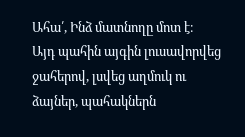Ահա՛, Ինձ մատնողը մոտ է։
Այդ պահին այգին լուսավորվեց ջահերով, լսվեց աղմուկ ու ձայներ, պահակներն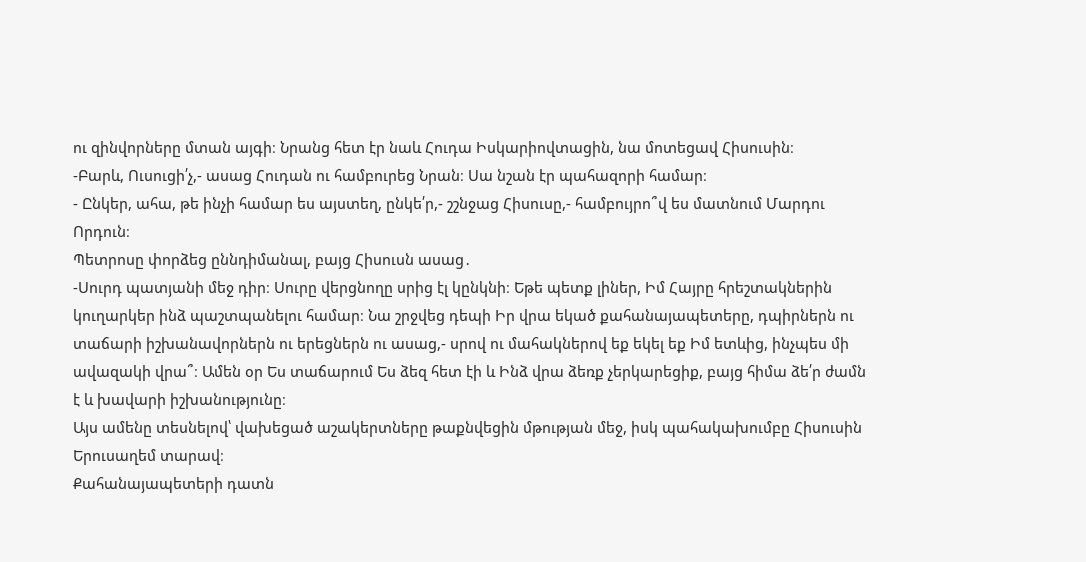ու զինվորները մտան այգի։ Նրանց հետ էր նաև Հուդա Իսկարիովտացին, նա մոտեցավ Հիսուսին։
-Բարև, Ուսուցի՛չ,- ասաց Հուդան ու համբուրեց Նրան։ Սա նշան էր պահազորի համար։
- Ընկեր, ահա, թե ինչի համար ես այստեղ, ընկե՛ր,- շշնջաց Հիսուսը,- համբույրո՞վ ես մատնում Մարդու Որդուն։
Պետրոսը փորձեց ըննդիմանալ, բայց Հիսուսն ասաց․
-Սուրդ պատյանի մեջ դիր։ Սուրը վերցնողը սրից էլ կընկնի։ Եթե պետք լիներ, Իմ Հայրը հրեշտակներին կուղարկեր ինձ պաշտպանելու համար։ Նա շրջվեց դեպի Իր վրա եկած քահանայապետերը, դպիրներն ու տաճարի իշխանավորներն ու երեցներն ու ասաց,- սրով ու մահակներով եք եկել եք Իմ ետևից, ինչպես մի ավազակի վրա՞։ Ամեն օր Ես տաճարում Ես ձեզ հետ էի և Ինձ վրա ձեռք չերկարեցիք, բայց հիմա ձե՛ր ժամն է և խավարի իշխանությունը։
Այս ամենը տեսնելով՝ վախեցած աշակերտները թաքնվեցին մթության մեջ, իսկ պահակախումբը Հիսուսին Երուսաղեմ տարավ։
Քահանայապետերի դատն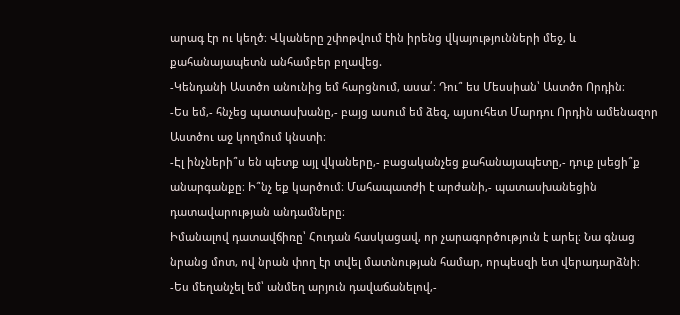արագ էր ու կեղծ։ Վկաները շփոթվում էին իրենց վկայությունների մեջ, և քահանայապետն անհամբեր բղավեց.
-Կենդանի Աստծո անունից եմ հարցնում, ասա՛։ Դու՞ ես Մեսսիան՝ Աստծո Որդին։
-Ես եմ,- հնչեց պատասխանը,- բայց ասում եմ ձեզ, այսուհետ Մարդու Որդին ամենազոր Աստծու աջ կողմում կնստի։
-Էլ ինչների՞ս են պետք այլ վկաները,- բացականչեց քահանայապետը,- դուք լսեցի՞ք անարգանքը։ Ի՞նչ եք կարծում։ Մահապատժի է արժանի,- պատասխանեցին դատավարության անդամները։
Իմանալով դատավճիռը՝ Հուդան հասկացավ, որ չարագործություն է արել։ Նա գնաց նրանց մոտ, ով նրան փող էր տվել մատնության համար, որպեսզի ետ վերադարձնի։
-Ես մեղանչել եմ՝ անմեղ արյուն դավաճանելով,-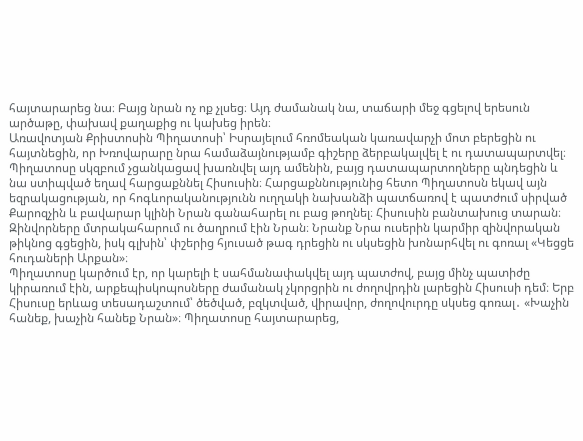հայտարարեց նա։ Բայց նրան ոչ ոք չլսեց։ Այդ ժամանակ նա, տաճարի մեջ գցելով երեսուն արծաթը, փախավ քաղաքից ու կախեց իրեն։
Առավոտյան Քրիստոսին Պիղատոսի՝ Իսրայելում հռոմեական կառավարչի մոտ բերեցին ու հայտնեցին, որ Խռովարարը նրա համաձայնությամբ գիշերը ձերբակալվել է ու դատապարտվել։ Պիղատոսը սկզբում չցանկացավ խառնվել այդ ամենին, բայց դատապարտողները պնդեցին և նա ստիպված եղավ հարցաքննել Հիսուսին։ Հարցաքննությունից հետո Պիղատոսն եկավ այն եզրակացության, որ հոգևորականությունն ուղղակի նախանձի պատճառով է պատժում սիրված Քարոզչին և բավարար կլինի Նրան գանահարել ու բաց թողնել։ Հիսուսին բանտախուց տարան։ Զինվորները մտրակահարում ու ծաղրում էին Նրան։ Նրանք Նրա ուսերին կարմիր զինվորական թիկնոց գցեցին, իսկ գլխին՝ փշերից հյուսած թագ դրեցին ու սկսեցին խոնարհվել ու գոռալ «Կեցցե հուդաների Արքան»։
Պիղատոսը կարծում էր, որ կարելի է սահմանափակվել այդ պատժով, բայց մինչ պատիժը կիրառում էին, արքեպիսկոպոսները ժամանակ չկորցրին ու ժողովրդին լարեցին Հիսուսի դեմ։ Երբ Հիսուսը երևաց տեսադաշտում՝ ծեծված, բզկտված, վիրավոր, ժողովուրդը սկսեց գոռալ․ «Խաչին հանեք, խաչին հանեք Նրան»։ Պիղատոսը հայտարարեց,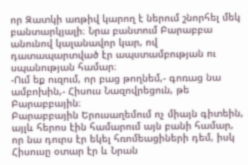որ Զատկի առթիվ կարող է ներում շնորհել մեկ բանտարկյալի։ Նրա բանտում Բարաբբա անունով կալանավոր կար, ով դատապարտված էր ապստամբության ու սպանության համար։
-Ում եք ուզում, որ բաց թողնեմ,- գոռաց նա ամբոխին,- Հիսուս Նազովրեցուն, թե Բարաբբային։
Բարաբբային Երուսաղեմում ոչ միայն գիտեին, այլև հերոս էին համարում այն բանի համար, որ նա դուրս էր եկել հռոմեացիների դեմ, իսկ Հիսուսը օտար էր և Նրան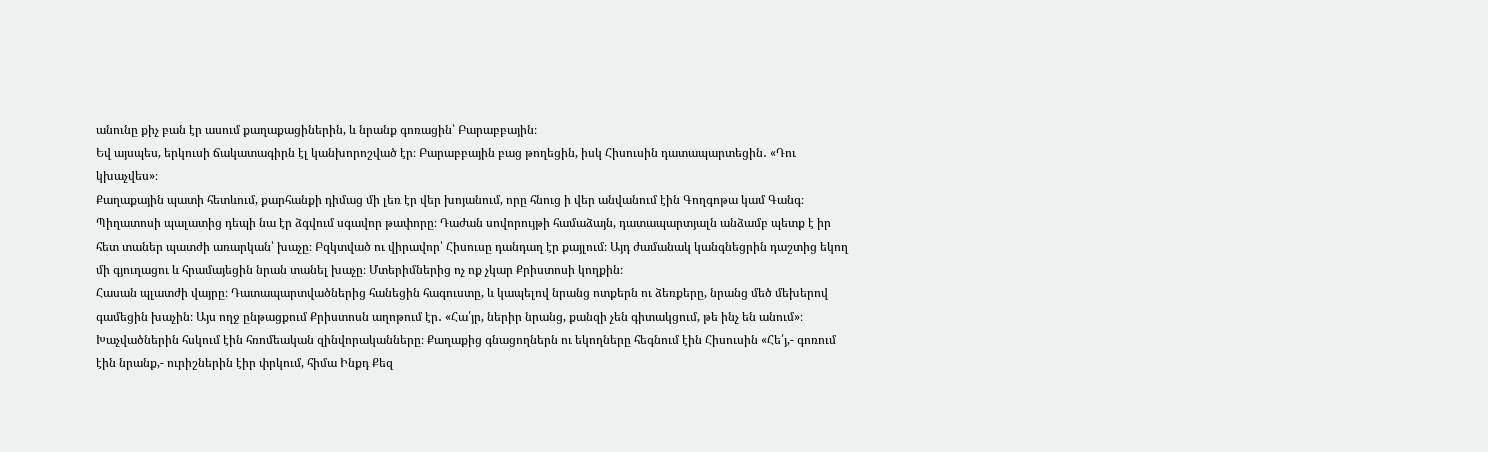անունը քիչ բան էր ասում քաղաքացիներին, և նրանք գոռացին՝ Բարաբբային։
Եվ այսպես, երկուսի ճակատագիրն էլ կանխորոշված էր։ Բարաբբային բաց թողեցին, իսկ Հիսուսին դատապարտեցին․ «Դու կխաչվես»։
Քաղաքային պատի հետևում, քարհանքի դիմաց մի լեռ էր վեր խոյանում, որը հնուց ի վեր անվանում էին Գողգոթա կամ Գանգ։ Պիղատոսի պալատից դեպի նա էր ձգվում սգավոր թափորը։ Դաժան սովորույթի համաձայն, դատապարտյալն անձամբ պետք է իր հետ տաներ պատժի առարկան՝ խաչը։ Բզկտված ու վիրավոր՝ Հիսուսը դանդաղ էր քայլում։ Այդ ժամանակ կանգնեցրին դաշտից եկող մի գյուղացու և հրամայեցին նրան տանել խաչը։ Մտերիմներից ոչ ոք չկար Քրիստոսի կողքին։
Հասան պլատժի վայրը։ Դատապարտվածներից հանեցին հագուստը, և կապելով նրանց ոտքերն ու ձեռքերը, նրանց մեծ մեխերով գամեցին խաչին։ Այս ողջ ընթացքում Քրիստոսն աղոթում էր․ «Հա՛յր, ներիր նրանց, քանզի չեն գիտակցում, թե ինչ են անում»։
Խաչվածներին հսկում էին հռոմեական զինվորականները։ Քաղաքից գնացողներն ու եկողները հեգնում էին Հիսուսին «Հե՛յ,- գոռում էին նրանք,- ուրիշներին էիր փրկում, հիմա Ինքդ Քեզ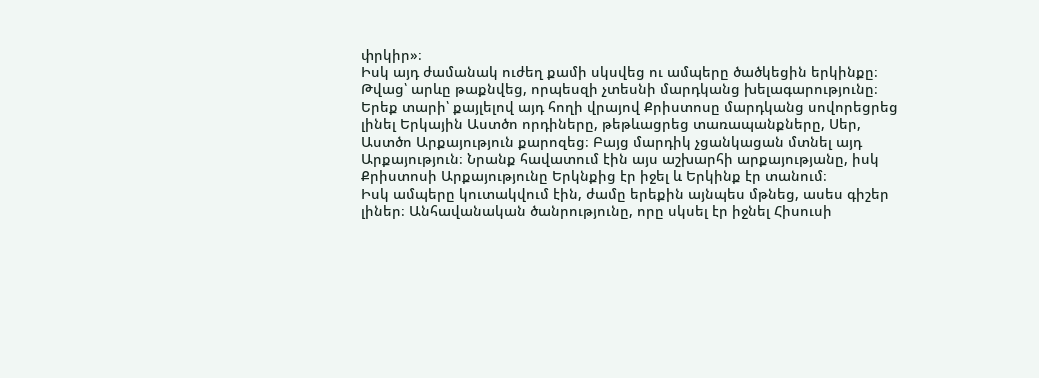փրկիր»։
Իսկ այդ ժամանակ ուժեղ քամի սկսվեց ու ամպերը ծածկեցին երկինքը։ Թվաց՝ արևը թաքնվեց, որպեսզի չտեսնի մարդկանց խելագարությունը։
Երեք տարի՝ քայլելով այդ հողի վրայով Քրիստոսը մարդկանց սովորեցրեց լինել Երկային Աստծո որդիները, թեթևացրեց տառապանքները, Սեր, Աստծո Արքայություն քարոզեց։ Բայց մարդիկ չցանկացան մտնել այդ Արքայություն։ Նրանք հավատում էին այս աշխարհի արքայությանը, իսկ Քրիստոսի Արքայությունը Երկնքից էր իջել և Երկինք էր տանում։
Իսկ ամպերը կուտակվում էին, ժամը երեքին այնպես մթնեց, ասես գիշեր լիներ։ Անհավանական ծանրությունը, որը սկսել էր իջնել Հիսուսի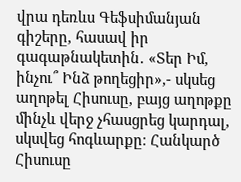վրա դեռևս Գեֆսիմանյան գիշերը, հասավ իր գագաթնակետին․ «Տեր Իմ, ինչու՞ Ինձ թողեցիր»,- սկսեց աղոթել Հիսուսը, բայց աղոթքը մինչև վերջ չհասցրեց կարդալ, սկսվեց հոգևարքը։ Հանկարծ Հիսուսը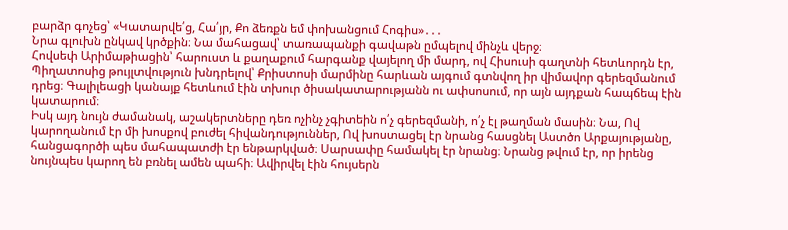բարձր գոչեց՝ «Կատարվե՛ց, Հա՛յր, Քո ձեռքն եմ փոխանցում Հոգիս»․․․
Նրա գլուխն ընկավ կրծքին։ Նա մահացավ՝ տառապանքի գավաթն ըմպելով մինչև վերջ։
Հովսեփ Արիմաթիացին՝ հարուստ և քաղաքում հարգանք վայելող մի մարդ, ով Հիսուսի գաղտնի հետևորդն էր, Պիղատոսից թույլտվություն խնդրելով՝ Քրիստոսի մարմինը հարևան այգում գտնվող իր վիմավոր գերեզմանում դրեց։ Գալիլեացի կանայք հետևում էին տխուր ծիսակատարությանն ու ափսոսում, որ այն այդքան հապճեպ էին կատարում։
Իսկ այդ նույն ժամանակ, աշակերտները դեռ ոչինչ չգիտեին ո՛չ գերեզմանի, ո՛չ էլ թաղման մասին։ Նա, Ով կարողանում էր մի խոսքով բուժել հիվանդություններ, Ով խոստացել էր նրանց հասցնել Աստծո Արքայությանը, հանցագործի պես մահապատժի էր ենթարկված։ Սարսափը համակել էր նրանց։ Նրանց թվում էր, որ իրենց նույնպես կարող են բռնել ամեն պահի։ Ավիրվել էին հույսերն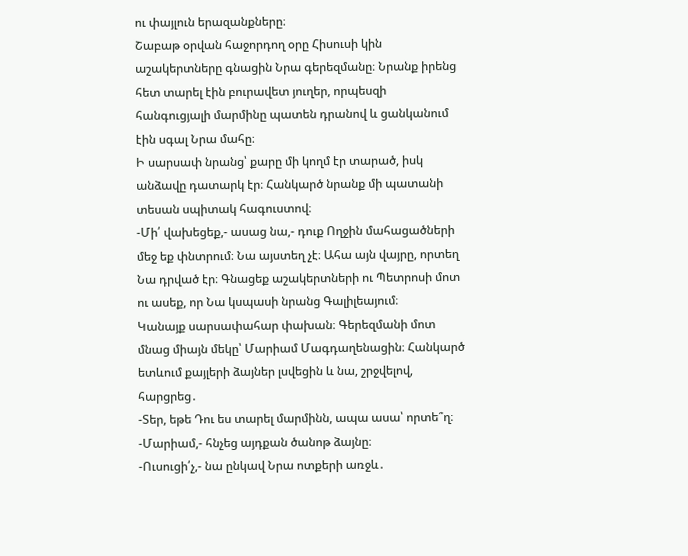ու փայլուն երազանքները։
Շաբաթ օրվան հաջորդող օրը Հիսուսի կին աշակերտները գնացին Նրա գերեզմանը։ Նրանք իրենց հետ տարել էին բուրավետ յուղեր, որպեսզի հանգուցյալի մարմինը պատեն դրանով և ցանկանում էին սգալ Նրա մահը։
Ի սարսափ նրանց՝ քարը մի կողմ էր տարած, իսկ անձավը դատարկ էր։ Հանկարծ նրանք մի պատանի տեսան սպիտակ հագուստով։
-Մի՛ վախեցեք,- ասաց նա,- դուք Ողջին մահացածների մեջ եք փնտրում։ Նա այստեղ չէ։ Ահա այն վայրը, որտեղ Նա դրված էր։ Գնացեք աշակերտների ու Պետրոսի մոտ ու ասեք, որ Նա կսպասի նրանց Գալիլեայում։
Կանայք սարսափահար փախան։ Գերեզմանի մոտ մնաց միայն մեկը՝ Մարիամ Մագդաղենացին։ Հանկարծ ետևում քայլերի ձայներ լսվեցին և նա, շրջվելով, հարցրեց․
-Տեր, եթե Դու ես տարել մարմինն, ապա ասա՝ որտե՞ղ։
-Մարիամ,- հնչեց այդքան ծանոթ ձայնը։
-Ուսուցի՛չ,- նա ընկավ Նրա ոտքերի առջև․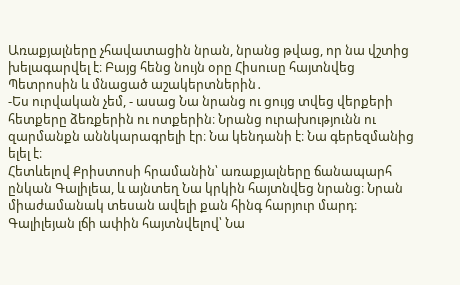Առաքյալները չհավատացին նրան, նրանց թվաց, որ նա վշտից խելագարվել է։ Բայց հենց նույն օրը Հիսուսը հայտնվեց Պետրոսին և մնացած աշակերտներին․
-Ես ուրվական չեմ, - ասաց Նա նրանց ու ցույց տվեց վերքերի հետքերը ձեռքերին ու ոտքերին։ Նրանց ուրախությունն ու զարմանքն աննկարագրելի էր։ Նա կենդանի է։ Նա գերեզմանից ելել է։
Հետևելով Քրիստոսի հրամանին՝ առաքյալները ճանապարհ ընկան Գալիլեա, և այնտեղ Նա կրկին հայտնվեց նրանց։ Նրան միաժամանակ տեսան ավելի քան հինգ հարյուր մարդ։ Գալիլեյան լճի ափին հայտնվելով՝ Նա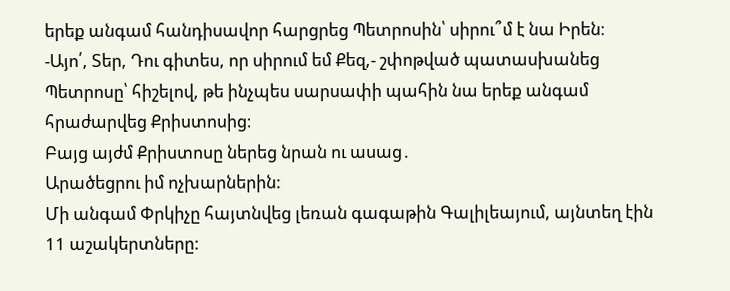երեք անգամ հանդիսավոր հարցրեց Պետրոսին՝ սիրու՞մ է նա Իրեն։
-Այո՛, Տեր, Դու գիտես, որ սիրում եմ Քեզ,- շփոթված պատասխանեց Պետրոսը՝ հիշելով, թե ինչպես սարսափի պահին նա երեք անգամ հրաժարվեց Քրիստոսից։
Բայց այժմ Քրիստոսը ներեց նրան ու ասաց․
Արածեցրու իմ ոչխարներին:
Մի անգամ Փրկիչը հայտնվեց լեռան գագաթին Գալիլեայում, այնտեղ էին 11 աշակերտները: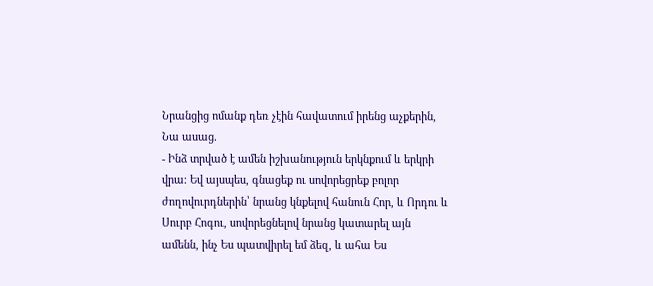Նրանցից ոմանք դեռ չէին հավատում իրենց աչքերին, Նա ասաց.
- Ինձ տրված է ամեն իշխանություն երկնքում և երկրի վրա։ Եվ այսպես, գնացեք ու սովորեցրեք բոլոր ժողովուրդներին՝ նրանց կնքելով հանուն Հոր, և Որդու և Սուրբ Հոգու, սովորեցնելով նրանց կատարել այն ամենն, ինչ Ես պատվիրել եմ ձեզ, և ահա Ես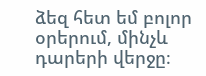ձեզ հետ եմ բոլոր օրերում, մինչև դարերի վերջը։